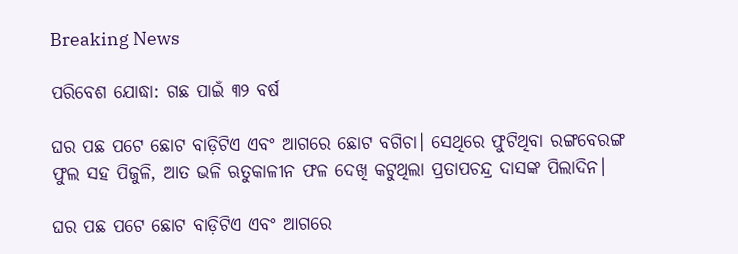Breaking News

ପରିବେଶ ଯୋଦ୍ଧା: ଗଛ ପାଇଁ ୩୨ ବର୍ଷ

ଘର ପଛ ପଟେ ଛୋଟ ବାଡ଼ିଟିଏ ଏବଂ ଆଗରେ ଛୋଟ ବଗିଚା। ସେଥିରେ ଫୁଟିଥିବା ରଙ୍ଗବେରଙ୍ଗ ଫୁଲ ସହ ପିଜୁଳି, ଆତ ଭଳି ଋତୁକାଳୀନ ଫଳ ଦେଖି କଟୁଥିଲା ପ୍ରତାପଚନ୍ଦ୍ର ଦାସଙ୍କ ପିଲାଦିନ।

ଘର ପଛ ପଟେ ଛୋଟ ବାଡ଼ିଟିଏ ଏବଂ ଆଗରେ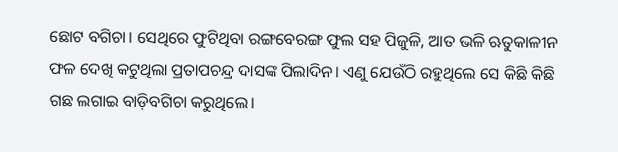ଛୋଟ ବଗିଚା। ସେଥିରେ ଫୁଟିଥିବା ରଙ୍ଗବେରଙ୍ଗ ଫୁଲ ସହ ପିଜୁଳି, ଆତ ଭଳି ଋତୁକାଳୀନ ଫଳ ଦେଖି କଟୁଥିଲା ପ୍ରତାପଚନ୍ଦ୍ର ଦାସଙ୍କ ପିଲାଦିନ। ଏଣୁ ଯେଉଁଠି ରହୁଥିଲେ ସେ କିଛି କିଛି ଗଛ ଲଗାଇ ବାଡ଼ିବଗିଚା କରୁଥିଲେ।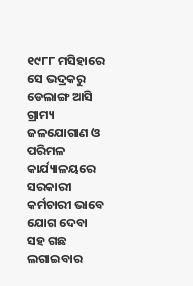୧୯୮୮ ମସିହାରେ ସେ ଭଦ୍ରକରୁ ଡେଲାଙ୍ଗ ଆସି ଗ୍ରାମ୍ୟ ଜଳଯୋଗାଣ ଓ ପରିମଳ କାର୍ଯ୍ୟାଳୟରେ ସରକାରୀ କର୍ମଚାରୀ ଭାବେ ଯୋଗ ଦେବା ସହ ଗଛ ଲଗାଇବାର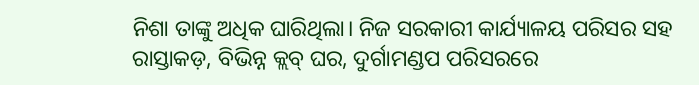ନିଶା ତାଙ୍କୁ ଅଧିକ ଘାରିଥିଲା। ନିଜ ସରକାରୀ କାର୍ଯ୍ୟାଳୟ ପରିସର ସହ ରାସ୍ତାକଡ଼, ବିଭିନ୍ନ କ୍ଲବ୍‌ ଘର, ଦୁର୍ଗାମଣ୍ଡପ ପରିସରରେ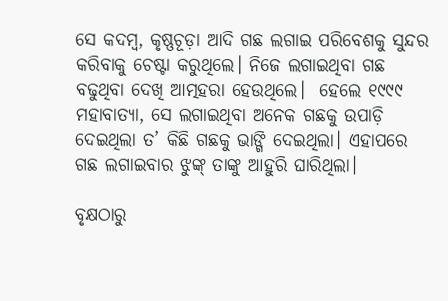ସେ କଦମ୍ବ, କୃଷ୍ଣଚୂଡ଼ା ଆଦି ଗଛ ଲଗାଇ ପରିବେଶକୁ ସୁନ୍ଦର କରିବାକୁ ଚେଷ୍ଟା କରୁଥିଲେ। ନିଜେ ଲଗାଇଥିବା ଗଛ ବଢୁଥିବା ଦେଖି ଆତ୍ମହରା ହେଉଥିଲେ।  ହେଲେ ୧୯୯୯ ମହାବାତ୍ୟା, ସେ ଲଗାଇଥିବା ଅନେକ ଗଛକୁ ଉପାଡ଼ି ଦେଇଥିଲା ତ’ କିଛି ଗଛକୁ ଭାଙ୍ଗି ଦେଇଥିଲା। ଏହାପରେ ଗଛ ଲଗାଇବାର ଝୁଙ୍କ୍‌ ତାଙ୍କୁ ଆହୁରି ଘାରିଥିଲା।

ବୃକ୍ଷଠାରୁ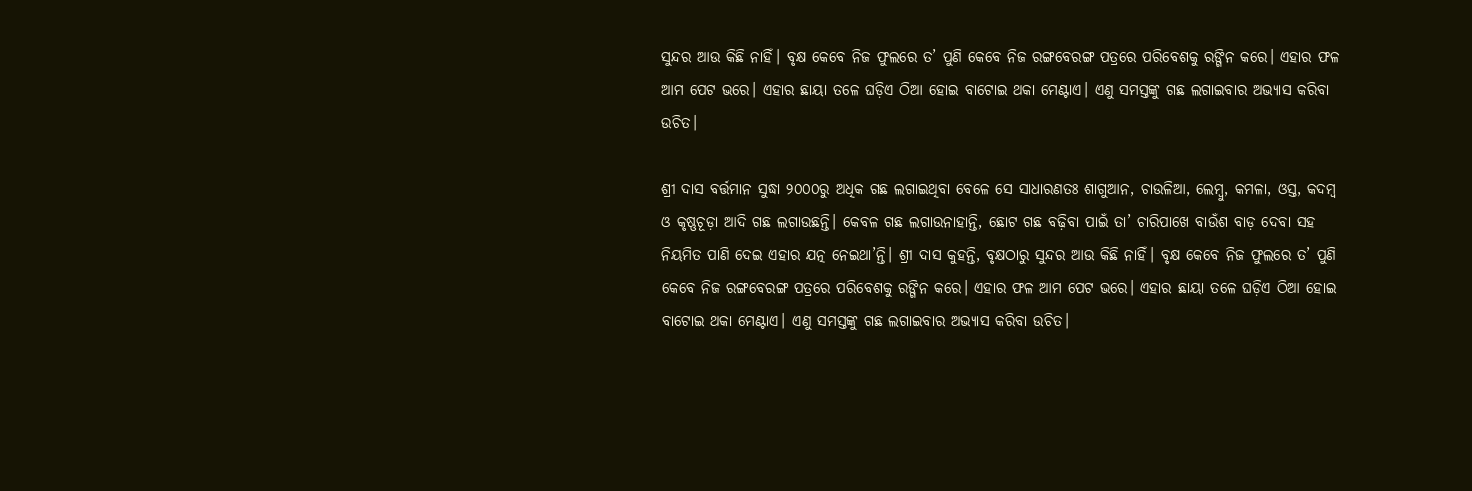ସୁନ୍ଦର ଆଉ କିଛି ନାହିଁ। ବୃକ୍ଷ କେବେ ନିଜ ଫୁଲରେ ତ’ ପୁଣି କେବେ ନିଜ ରଙ୍ଗବେରଙ୍ଗ ପତ୍ରରେ ପରିବେଶକୁ ରଙ୍ଗିନ କରେ। ଏହାର ଫଳ ଆମ ପେଟ ଭରେ। ଏହାର ଛାୟା ତଳେ ଘଡ଼ିଏ ଠିଆ ହୋଇ ବାଟୋଇ ଥକା ମେଣ୍ଟାଏ। ଏଣୁ ସମସ୍ତଙ୍କୁ ଗଛ ଲଗାଇବାର ଅଭ୍ୟାସ କରିବା ଉଚିତ।

ଶ୍ରୀ ଦାସ ବର୍ତ୍ତମାନ ସୁଦ୍ଧା ୨୦୦୦ରୁ ଅଧିକ ଗଛ ଲଗାଇଥିବା ବେଳେ ସେ ସାଧାରଣତଃ ଶାଗୁଆନ, ଚାଉଳିଆ, ଲେମ୍ବୁ, କ‌ମଳା, ଓସ୍ତ, କଦମ୍ବ ଓ କୃଷ୍ଣଚୂଡ଼ା ଆଦି ଗଛ ଲଗାଉଛନ୍ତି। କେବଳ ଗଛ ଲଗାଉନାହାନ୍ତି, ଛୋଟ ଗଛ ବଢ଼ିବା ପାଇଁ ତା’ ଚାରିପାଖେ ବାଉଁଶ ବାଡ଼ ଦେବା ସହ ନିୟମିତ ପାଣି ଦେଇ ଏହାର ଯତ୍ନ ନେଇଥା’ନ୍ତି। ଶ୍ରୀ ଦାସ କୁହନ୍ତି, ବୃକ୍ଷଠାରୁ ସୁନ୍ଦର ଆଉ କିଛି ନାହିଁ। ବୃକ୍ଷ କେବେ ନିଜ ଫୁଲରେ ତ’ ପୁଣି କେବେ ନିଜ ରଙ୍ଗବେରଙ୍ଗ ପତ୍ରରେ ପରିବେଶକୁ ରଙ୍ଗିନ କରେ। ଏହାର ଫଳ ଆମ ପେଟ ଭରେ। ଏହାର ଛାୟା ତଳେ ଘଡ଼ିଏ ଠିଆ ହୋଇ ବାଟୋଇ ଥକା ମେଣ୍ଟାଏ। ଏଣୁ ସମସ୍ତଙ୍କୁ ଗଛ ଲଗାଇବାର ଅଭ୍ୟାସ କରିବା ଉଚିତ।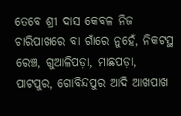ତେବେ ଶ୍ରୀ ଦାସ କେବଳ ନିଜ ଚାରିପାଖରେ ବା ଗାଁରେ ନୁହେଁ, ନିକଟସ୍ଥ ରେଞ୍ଚ, ଗୁଆଳିପଡ଼ା, ମାଛପଡ଼ା, ପାଟପୁର, ଗୋବିନ୍ଦପୁର ଆଦି ଆଖପାଖ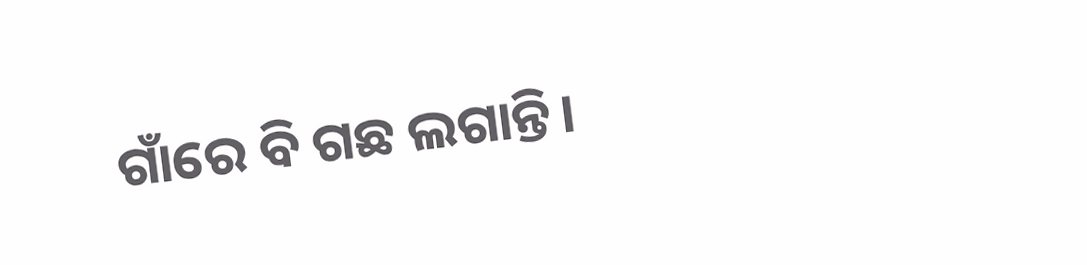ଗାଁରେ ବି ଗଛ ଲଗାନ୍ତି।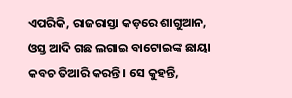ଏପରିକି, ରାଜରାସ୍ତା କଡ଼ରେ ଶାଗୁଆନ, ଓସ୍ତ ଆଦି ଗଛ ଲଗାଇ ବାଟୋଇଙ୍କ ଛାୟା କବଚ ତିଆରି କରନ୍ତି। ସେ କୁହନ୍ତି,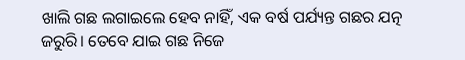ଖାଲି ଗଛ ଲଗାଇଲେ ହେବ ନାହିଁ, ଏକ ବର୍ଷ ପର୍ଯ୍ୟନ୍ତ ଗଛର ଯତ୍ନ ଜରୁରି। ତେବେ ଯାଇ ଗଛ ନିଜେ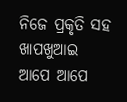ନିଜେ ପ୍ରକୃତି ସହ ଖାପଖୁଆଇ ଆପେ ଆପେ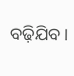ବଢ଼ିଯିବ।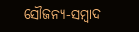ସୌଜନ୍ୟ-ସମ୍ୱାଦ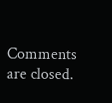Comments are closed.